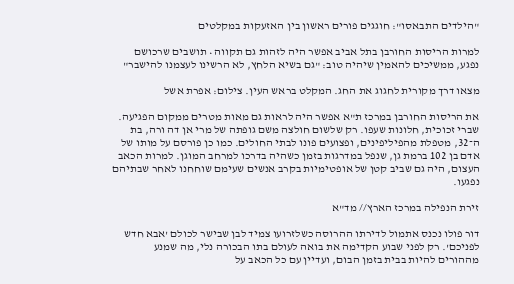"הילדים התבאסו": חוגגים פורים ראשון בין האזעקות במקלטים

למרות הריסות החורבן בתל אביב אפשר היה לזהות גם תקווה • תושבים שרכושם נפגע, ממשיכים להאמין שיהיה טוב: "גם בשיא הלחץ, לא הרשינו לעצמנו להישבר"

מצאו דרך מקורית לחגוג את החג. המקלט בראש העין. צילום: אפרת אשל

את הריסות החורבן במרכז ת"א אפשר היה לראות גם מאות מטרים ממקום הפגיעה. שברי זכוכית, חלונות שעפו. רק שלשום חולצה משם גופתה של מרי אן דה ורה, בת ה־32, מטפלת מהפיליפינים, ופצועים פונו לבתי החולים. כמו כן פורסם על מותו של אדם בן 102 ברמת גן, שנפל במדרגות בזמן כשהיה בדרכו למרחב המוגן. למרות הכאב העצום, היה גם שביב קטן של אופטימיות בקרב אנשים שעימם שוחחנו לאחר שבתיהם נפגעו.

זירת הנפילה במרכז הארץ// מד"א

דור פולו נכנס אתמול לדירתו ההרוסה כשלזרועו צמיד לבן שבישר לכולם 'אבא חדש לפניכם'. רק לפני שבוע הקדימה את בואה לעולם בתו הבכורה נלי, מה שמנע מההורים להיות בבית בזמן הבום, ועדיין עם כל הכאב על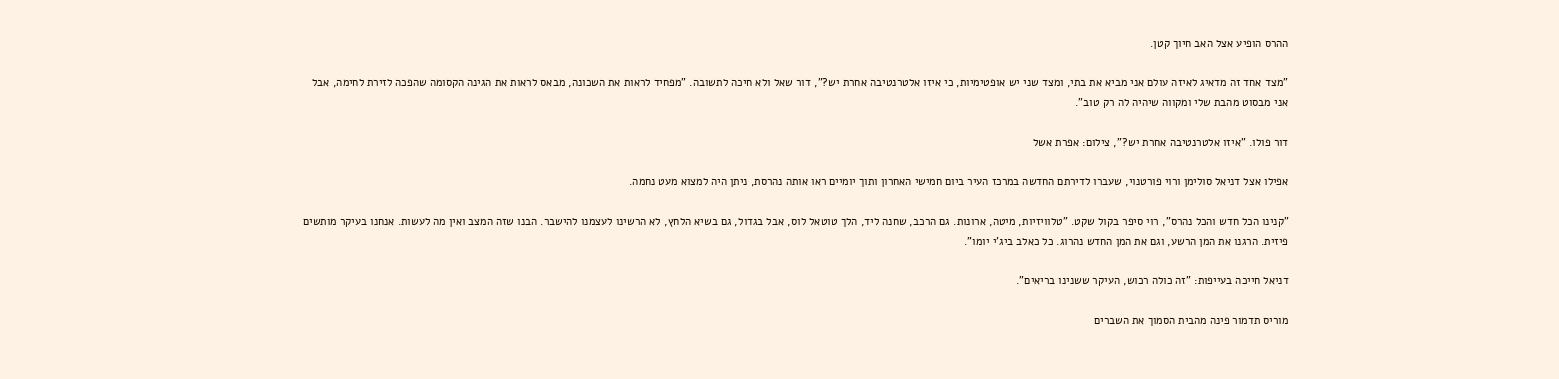ההרס הופיע אצל האב חיוך קטן.

"מצד אחד זה מדאיג לאיזה עולם אני מביא את בתי, ומצד שני יש אופטימיות, כי איזו אלטרנטיבה אחרת יש?", דור שאל ולא חיכה לתשובה. "מפחיד לראות את השכונה, מבאס לראות את הגינה הקסומה שהפכה לזירת לחימה, אבל אני מבסוט מהבת שלי ומקווה שיהיה לה רק טוב".

דור פולו. "איזו אלטרנטיבה אחרת יש?", צילום: אפרת אשל

אפילו אצל דניאל סולימן ורוי פורטנוי, שעברו לדירתם החדשה במרכז העיר ביום חמישי האחרון ותוך יומיים ראו אותה נהרסת, ניתן היה למצוא מעט נחמה.

"קנינו הכל חדש והכל נהרס", רוי סיפר בקול שקט. "טלוויזיות, מיטה, ארונות. גם הרכב, שחנה ליד, הלך טוטאל לוס, אבל בגדול, גם בשיא הלחץ, לא הרשינו לעצמנו להישבר. הבנו שזה המצב ואין מה לעשות. אנחנו בעיקר מותשים פיזית. הרגנו את המן הרשע, וגם את המן החדש נהרוג. כל כאלב ביג'י יומו".

דניאל חייכה בעייפות: "זה כולה רכוש, העיקר ששנינו בריאים".

מוריס תדמור פינה מהבית הסמוך את השברים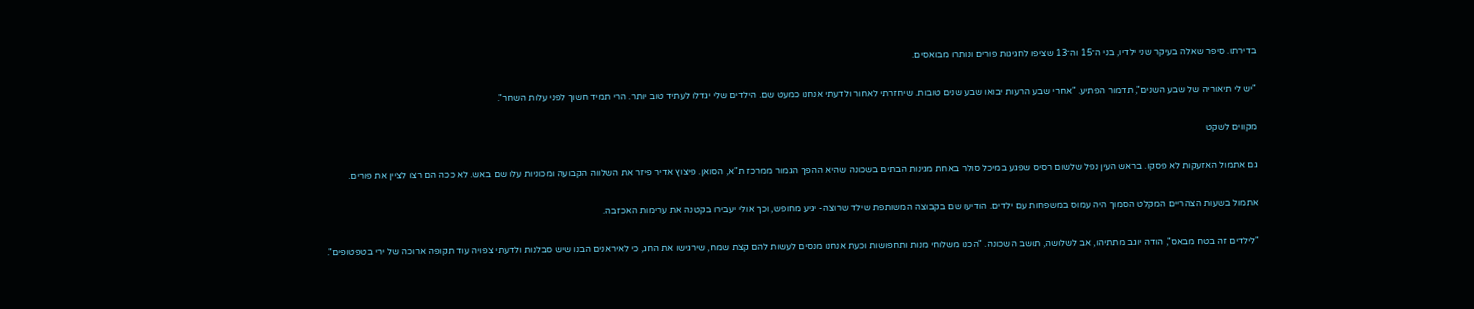בדירתו. סיפר שאלה בעיקר שני ילדיו, בני ה־15 וה־13 שציפו לחגיגות פורים ונותרו מבואסים.

"יש לי תיאוריה של שבע השנים", תדמור הפתיע. "אחרי שבע הרעות יבואו שבע שנים טובות. שיחזרתי לאחור ולדעתי אנחנו כמעט שם. הילדים שלי יגדלו לעתיד טוב יותר. הרי תמיד חשוך לפני עלות השחר".

מקווים לשקט

גם אתמול האזעקות לא פסקו. בראש העין נפל שלשום רסיס שפגע במיכל סולר באחת מגינות הבתים בשכונה שהיא ההפך הגמור ממרכז ת"א, הסואן. פיצוץ אדיר פיזר את השלווה הקבועה ומכוניות עלו שם באש. לא ככה הם רצו לציין את פורים.

אתמול בשעות הצהריים המקלט הסמוך היה עמוס במשפחות עם ילדים. הודיעו שם בקבוצה המשותפת שילד שרוצה- יגיע מחופש, וכך אולי יעבירו בקטנה את ערימות האכזבה.

"לילדים זה בטח מבאס", הודה יוגב מתתיהו, אב לשלושה, תושב השכונה. "הכנו משלוחי מנות ותחפושות וכעת אנחנו מנסים לעשות להם קצת שמח, שירגישו את החג, כי לאיראנים הבנו שיש סבלנות ולדעתי צפויה עוד תקופה ארוכה של ירי בטפטופים".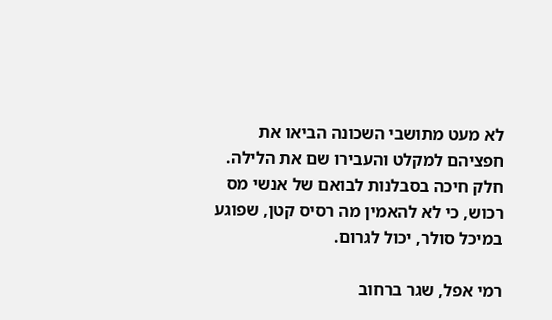לא מעט מתושבי השכונה הביאו את חפציהם למקלט והעבירו שם את הלילה. חלק חיכה בסבלנות לבואם של אנשי מס רכוש, כי לא להאמין מה רסיס קטן, שפוגע במיכל סולר, יכול לגרום.

רמי אפל, שגר ברחוב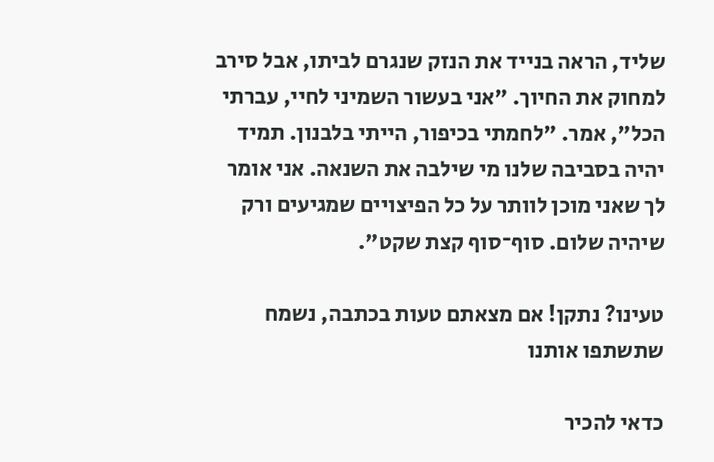שליד, הראה בנייד את הנזק שנגרם לביתו, אבל סירב למחוק את החיוך. "אני בעשור השמיני לחיי, עברתי הכל", אמר. "לחמתי בכיפור, הייתי בלבנון. תמיד יהיה בסביבה שלנו מי שילבה את השנאה. אני אומר לך שאני מוכן לוותר על כל הפיצויים שמגיעים ורק שיהיה שלום. סוף־סוף קצת שקט".

טעינו? נתקן! אם מצאתם טעות בכתבה, נשמח שתשתפו אותנו

כדאי להכיר